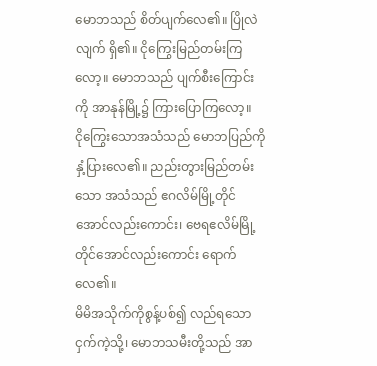မောဘသည် စိတ်ပျက်လေ၏။ ပြိုလဲလျက် ရှိ၏။ ငိုကြွေးမြည်တမ်းကြလော့။ မောဘသည် ပျက်စီးကြောင်းကို အာနုန်မြို့၌ ကြားပြောကြလော့။
ငိုကြွေးသောအသံသည် မောဘပြည်ကို နှံ့ပြားလေ၏။ ညည်းတွားမြည်တမ်းသော အသံသည် ဧဂလိမ်မြို့တိုင်အောင်လည်းကောင်း၊ ဗေရဧလိမ်မြို့တိုင်အောင်လည်းကောင်း ရောက်လေ၏။
မိမိအသိုက်ကိုစွန့်ပစ်၍ လည်ရသောငှက်ကဲ့သို့၊ မောဘသမီးတို့သည် အာ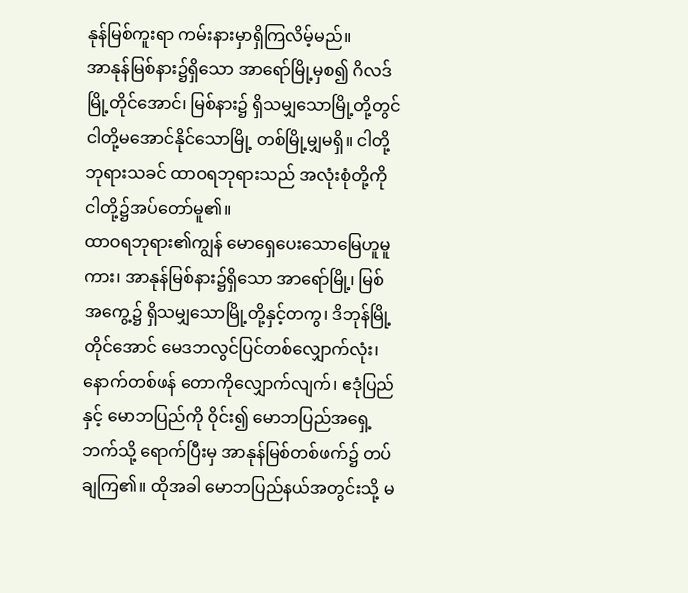နုန်မြစ်ကူးရာ ကမ်းနားမှာရှိကြလိမ့်မည်။
အာနုန်မြစ်နား၌ရှိသော အာရော်မြို့မှစ၍ ဂိလဒ်မြို့တိုင်အောင်၊ မြစ်နား၌ ရှိသမျှသောမြို့တို့တွင် ငါတို့မအောင်နိုင်သောမြို့ တစ်မြို့မျှမရှိ။ ငါတို့ဘုရားသခင် ထာဝရဘုရားသည် အလုံးစုံတို့ကို ငါတို့၌အပ်တော်မူ၏။
ထာဝရဘုရား၏ကျွန် မောရှေပေးသောမြေဟူမူကား၊ အာနုန်မြစ်နား၌ရှိသော အာရော်မြို့၊ မြစ်အကွေ့၌ ရှိသမျှသောမြို့တို့နှင့်တကွ၊ ဒိဘုန်မြို့တိုင်အောင် မေဒဘလွင်ပြင်တစ်လျှောက်လုံး၊
နောက်တစ်ဖန် တောကိုလျှောက်လျက်၊ ဧဒုံပြည်နှင့် မောဘပြည်ကို ဝိုင်း၍ မောဘပြည်အရှေ့ဘက်သို့ ရောက်ပြီးမှ အာနုန်မြစ်တစ်ဖက်၌ တပ်ချကြ၏။ ထိုအခါ မောဘပြည်နယ်အတွင်းသို့ မ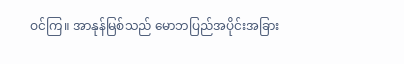ဝင်ကြ။ အာနုန်မြစ်သည် မောဘပြည်အပိုင်းအခြား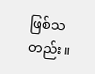ဖြစ်သတည်း။